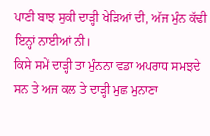ਪਾਣੀ ਬਾਝ ਸੁਕੀ ਦਾੜ੍ਹੀ ਖੇੜਿਆਂ ਦੀ, ਅੱਜ ਮੁੰਨ ਕੱਢੀ
ਇਨ੍ਹਾਂ ਨਾਈਆਂ ਨੀ।
ਕਿਸੇ ਸਮੇਂ ਦਾੜ੍ਹੀ ਤਾ ਮੁੰਨਨਾ ਵਡਾ ਅਪਰਾਧ ਸਮਝਦੇ ਸਨ ਤੇ ਅਜ ਕਲ ਤੇ ਦਾੜ੍ਹੀ ਮੁਛ ਮੁਨਾਣਾ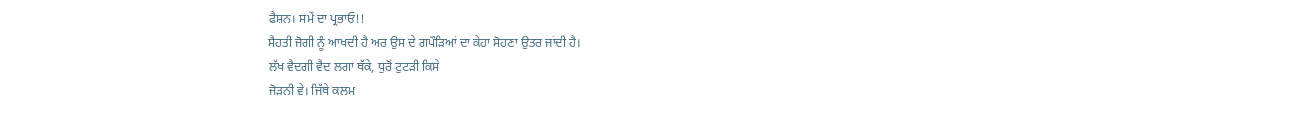ਫੈਸ਼ਨ। ਸਮੇਂ ਦਾ ਪ੍ਰਭਾਓ!!
ਸੈਹਤੀ ਜੋਗੀ ਨੂੰ ਆਖਦੀ ਹੈ ਅਰ ਉਸ ਦੇ ਗਪੌੜਿਆਂ ਦਾ ਕੇਹਾ ਸੋਹਣਾ ਉਤਰ ਜਾਂਦੀ ਹੈ।
ਲੱਖ ਵੈਦਗੀ ਵੈਦ ਲਗਾ ਥੱਕੇ, ਧੁਰੋਂ ਟੁਟੜੀ ਕਿਸੇ
ਜੋੜਨੀ ਵੇ। ਜਿੱਥੇ ਕਲਮ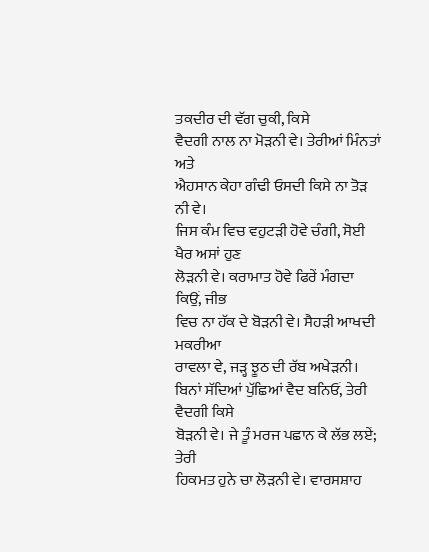ਤਕਦੀਰ ਦੀ ਵੱਗ ਚੁਕੀ, ਕਿਸੇ
ਵੈਦਗੀ ਨਾਲ ਨਾ ਮੋੜਨੀ ਵੇ। ਤੇਰੀਆਂ ਮਿੰਨਤਾਂ ਅਤੇ
ਐਹਸਾਨ ਕੇਹਾ ਗੰਢੀ ਓਸਦੀ ਕਿਸੇ ਨਾ ਤੋੜ ਨੀ ਵੇ।
ਜਿਸ ਕੰਮ ਵਿਚ ਵਹੁਟੜੀ ਹੋਵੇ ਚੰਗੀ, ਸੋਈ ਖੈਰ ਅਸਾਂ ਹੁਣ
ਲੋੜਨੀ ਵੇ। ਕਰਾਮਾਤ ਹੋਵੇ ਫਿਰੇਂ ਮੰਗਦਾ ਕਿਉਂ, ਜੀਭ
ਵਿਚ ਨਾ ਹੱਕ ਦੇ ਬੋੜਨੀ ਵੇ। ਸੈਹੜੀ ਆਖਦੀ ਮਕਰੀਆ
ਰਾਵਲਾ ਵੇ, ਜੜ੍ਹ ਝੂਠ ਦੀ ਰੱਬ ਅਖੇੜਨੀ।
ਬਿਨਾਂ ਸੱਦਿਆਂ ਪੁੱਛਿਆਂ ਵੈਦ ਬਨਿਓਂ, ਤੇਰੀ ਵੈਦਗੀ ਕਿਸੇ
ਬੋੜਨੀ ਵੇ। ਜੇ ਤੂੰ ਮਰਜ ਪਛਾਨ ਕੇ ਲੱਭ ਲਏਂ; ਤੇਰੀ
ਹਿਕਮਤ ਹੁਨੇ ਚਾ ਲੋੜਨੀ ਵੇ। ਵਾਰਸਸ਼ਾਹ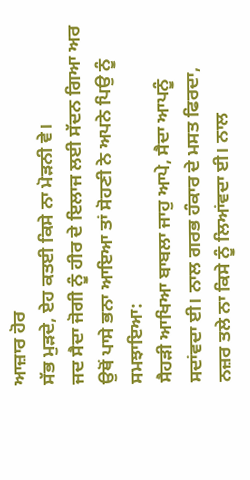ਆਜ਼ਾਰ ਹੋਰ
ਸੱਭ ਮੁੜਦੇ, ਏਹ ਕਤਈ ਕਿਸੇ ਨਾ ਮੋੜਨੀ ਵੇ।
ਜਦ ਸੈਦਾ ਜੋਗੀ ਨੂੰ ਹੀਰ ਦੇ ਇਲਾਜ ਲਈ ਸੱਦਨ ਗਿਆ ਅਰ ਉਥੋਂ ਪਾਸੇ ਭਨਾ ਆਇਆ ਤਾਂ ਸੋਹਣੀ ਨੇ ਅਪਨੇ ਪਿਉ ਨੂੰ ਸਮਝਾਇਆ:
ਸੈਹੜੀ ਆਖਿਆ ਬਾਬਲਾ ਜਾਹੁ ਆਪੇ, ਸੈਦਾ ਆਪਨੂੰ
ਸਦਾਂਵਦਾ ਈ। ਨਾਲ ਗਰਭ ਹੰਕਾਰ ਦੇ ਮਸਤ ਫਿਰਦਾ,
ਨਜ਼ਰ ਤਲੇ ਨਾ ਕਿਸੇ ਨੂੰ ਲਿਆਂਵਦਾ ਈ। ਨਾਲ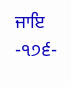ਜਾਇ
-੧੭੬-